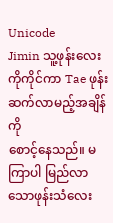Unicode
Jimin သူ့ဖုန်းလေးကိုကိုင်ကာ Tae ဖုန်းဆက်လာမည့်အချိန်ကို
စောင့်နေသည်။ မကြာပါ မြည်လာသောဖုန်းသံလေး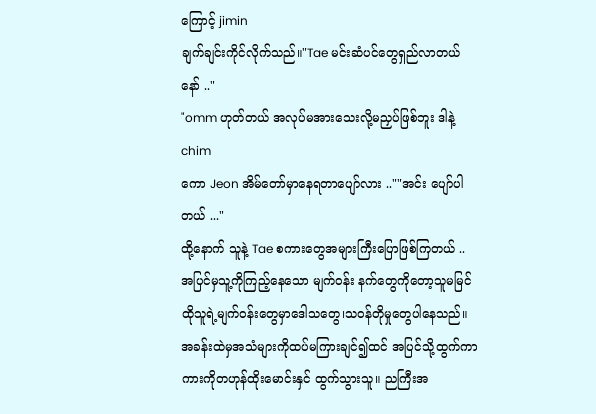ကြောင့် jimin
ချက်ချင်းကိုင်လိုက်သည်။"Tae မင်းဆံပင်တွေရှည်လာတယ်နော် .."
"omm ဟုတ်တယ် အလုပ်မအားသေးလို့မညှပ်ဖြစ်ဘူး ဒါနဲ့chim
ကော Jeon အိမ်တော်မှာနေရတာပျော်လား ..""အင်း ပျော်ပါတယ် ..."
ထို့နောက် သူနဲ့ Tae စကားတွေအများကြီးပြောဖြစ်ကြတယ် ..
အပြင်မှသူ့ကိုကြည့်နေသော မျက်ဝန်း နက်တွေကိုတော့သူမမြင်
ထိုသူရဲ့မျက်ဝန်းတွေမှာဒေါသတွေ၊သဝန်တိုမှုတွေပါနေသည်။
အခန်းထဲမှအသံများကိုထပ်မကြားချင်၍ထင် အပြင်သို့ထွက်ကာ
ကားကိုတဟုန်ထိုးမောင်းနှင် ထွက်သွားသူ။ ညကြီးအ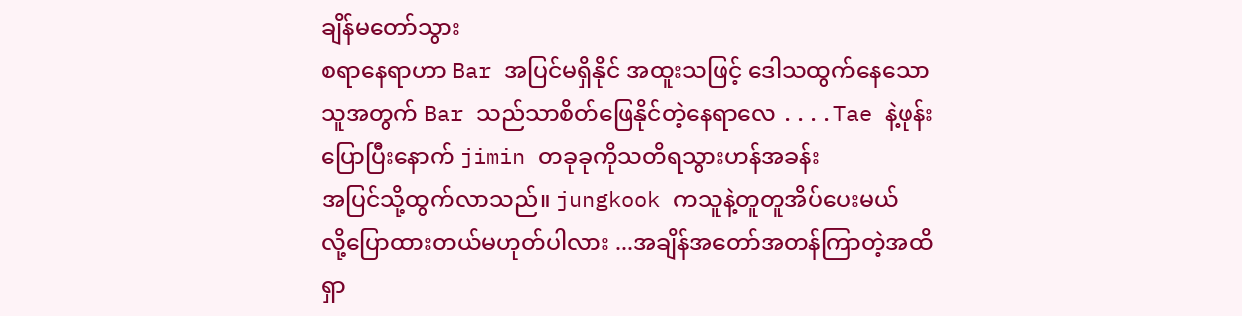ချိန်မတော်သွား
စရာနေရာဟာ Bar အပြင်မရှိနိုင် အထူးသဖြင့် ဒေါသထွက်နေသော
သူအတွက် Bar သည်သာစိတ်ဖြေနိုင်တဲ့နေရာလေ ....Tae နဲ့ဖုန်းပြောပြီးနောက် jimin တခုခုကိုသတိရသွားဟန်အခန်း
အပြင်သို့ထွက်လာသည်။ jungkook ကသူနဲ့တူတူအိပ်ပေးမယ်
လို့ပြောထားတယ်မဟုတ်ပါလား ...အချိန်အတော်အတန်ကြာတဲ့အထိ ရှာ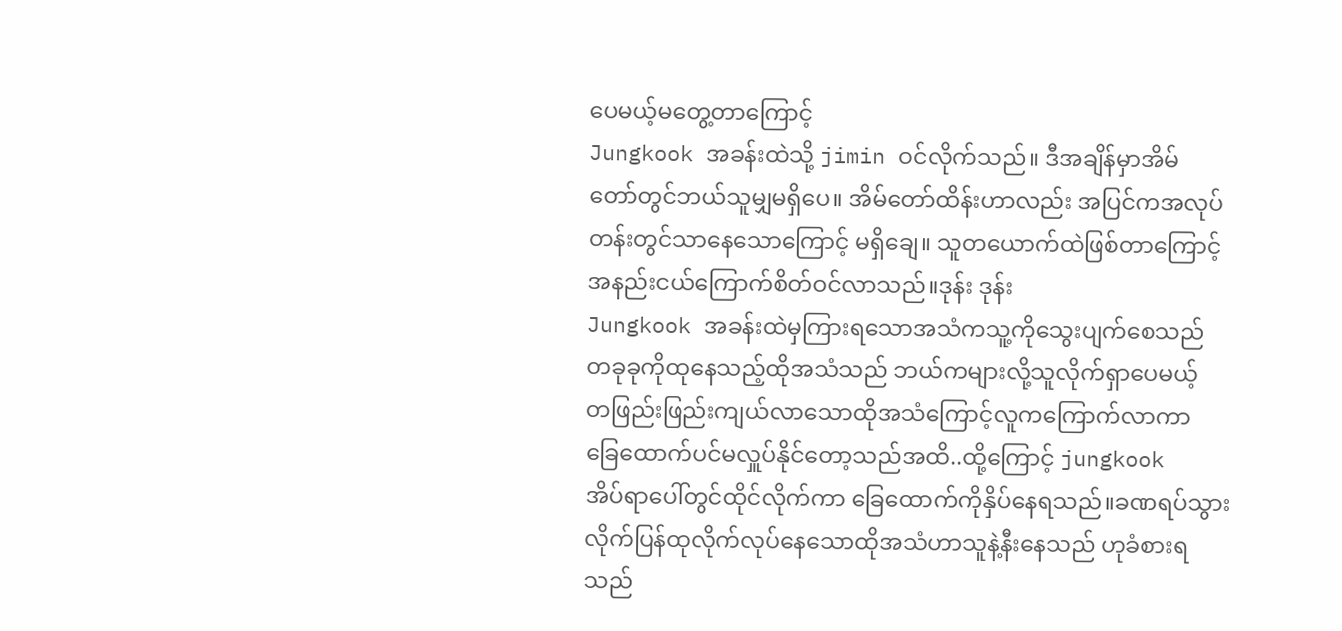ပေမယ့်မတွေ့တာကြောင့်
Jungkook အခန်းထဲသို့ jimin ဝင်လိုက်သည်။ ဒီအချိန်မှာအိမ်
တော်တွင်ဘယ်သူမျှမရှိပေ။ အိမ်တော်ထိန်းဟာလည်း အပြင်ကအလုပ်တန်းတွင်သာနေသောကြောင့် မရှိချေ။ သူတယောက်ထဲဖြစ်တာကြောင့်အနည်းငယ်ကြောက်စိတ်ဝင်လာသည်။ဒုန်း ဒုန်း
Jungkook အခန်းထဲမှကြားရသောအသံကသူ့ကိုသွေးပျက်စေသည်
တခုခုကိုထုနေသည့်ထိုအသံသည် ဘယ်ကများလို့သူလိုက်ရှာပေမယ့်
တဖြည်းဖြည်းကျယ်လာသောထိုအသံကြောင့်လူကကြောက်လာကာ
ခြေထောက်ပင်မလှူပ်နိုင်တော့သည်အထိ..ထို့ကြောင့် jungkook
အိပ်ရာပေါ်တွင်ထိုင်လိုက်ကာ ခြေထောက်ကိုနှိပ်နေရသည်။ခဏရပ်သွားလိုက်ပြန်ထုလိုက်လုပ်နေသောထိုအသံဟာသူနဲ့နီးနေသည် ဟုခံစားရသည်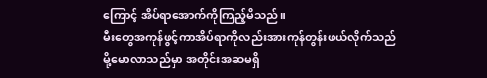ကြောင့် အိပ်ရာအောက်ကိုကြည့်မိသည်။
မီးတွေအကုန်ဖွင့်ကာအိပ်ရာကိုလည်းအားကုန်တွန်းဖယ်လိုက်သည်
မို့မောလာသည်မှာ အတိုင်းအဆမရှိ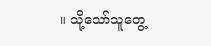။ သို့သော်သူတွေ့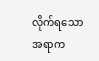လိုက်ရသော
အရာက